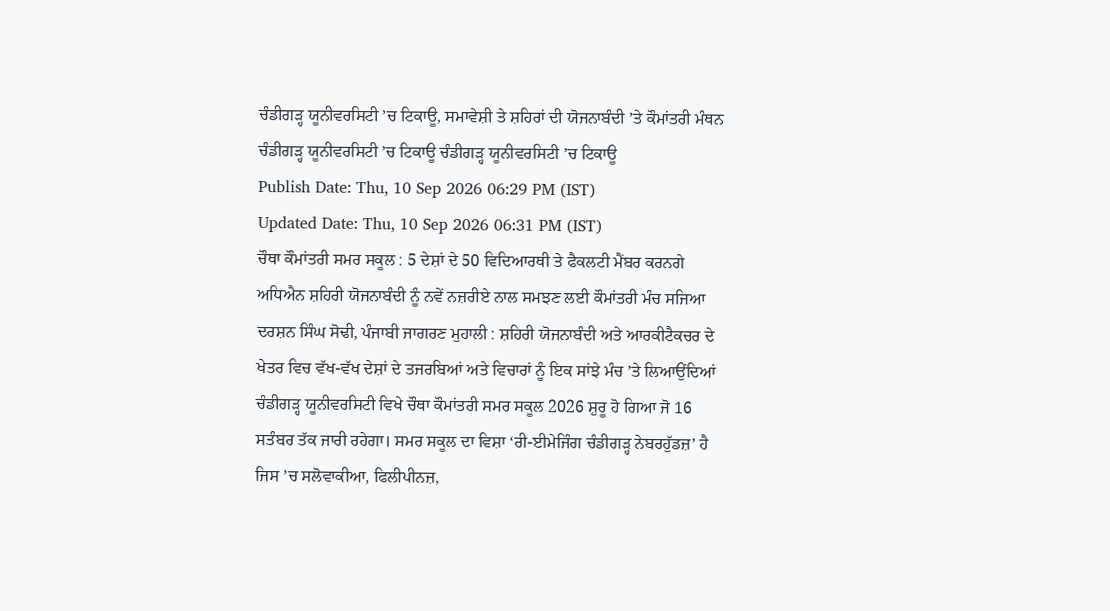ਚੰਡੀਗੜ੍ਹ ਯੂਨੀਵਰਸਿਟੀ ’ਚ ਟਿਕਾਊ, ਸਮਾਵੇਸ਼ੀ ਤੇ ਸ਼ਹਿਰਾਂ ਦੀ ਯੋਜਨਾਬੰਦੀ ’ਤੇ ਕੌਮਾਂਤਰੀ ਮੰਥਨ ਚੰਡੀਗੜ੍ਹ ਯੂਨੀਵਰਸਿਟੀ ’ਚ ਟਿਕਾਊ ਚੰਡੀਗੜ੍ਹ ਯੂਨੀਵਰਸਿਟੀ ’ਚ ਟਿਕਾਊ
Publish Date: Thu, 10 Sep 2026 06:29 PM (IST)
Updated Date: Thu, 10 Sep 2026 06:31 PM (IST)
ਚੌਥਾ ਕੌਮਾਂਤਰੀ ਸਮਰ ਸਕੂਲ : 5 ਦੇਸ਼ਾਂ ਦੇ 50 ਵਿਦਿਆਰਥੀ ਤੇ ਫੈਕਲਟੀ ਮੈਂਬਰ ਕਰਨਗੇ ਅਧਿਐਨ ਸ਼ਹਿਰੀ ਯੋਜਨਾਬੰਦੀ ਨੂੰ ਨਵੇਂ ਨਜ਼ਰੀਏ ਨਾਲ ਸਮਝਣ ਲਈ ਕੌਮਾਂਤਰੀ ਮੰਚ ਸਜਿਆ ਦਰਸ਼ਨ ਸਿੰਘ ਸੋਢੀ, ਪੰਜਾਬੀ ਜਾਗਰਣ ਮੁਹਾਲੀ : ਸ਼ਹਿਰੀ ਯੋਜਨਾਬੰਦੀ ਅਤੇ ਆਰਕੀਟੈਕਚਰ ਦੇ ਖੇਤਰ ਵਿਚ ਵੱਖ-ਵੱਖ ਦੇਸ਼ਾਂ ਦੇ ਤਜਰਬਿਆਂ ਅਤੇ ਵਿਚਾਰਾਂ ਨੂੰ ਇਕ ਸਾਂਝੇ ਮੰਚ ’ਤੇ ਲਿਆਉਂਦਿਆਂ ਚੰਡੀਗੜ੍ਹ ਯੂਨੀਵਰਸਿਟੀ ਵਿਖੇ ਚੌਥਾ ਕੌਮਾਂਤਰੀ ਸਮਰ ਸਕੂਲ 2026 ਸ਼ੁਰੂ ਹੋ ਗਿਆ ਜੋ 16 ਸਤੰਬਰ ਤੱਕ ਜਾਰੀ ਰਹੇਗਾ। ਸਮਰ ਸਕੂਲ ਦਾ ਵਿਸ਼ਾ ‘ਰੀ-ਈਮੇਜਿੰਗ ਚੰਡੀਗੜ੍ਹ ਨੇਬਰਹੁੱਡਜ਼’ ਹੈ ਜਿਸ ’ਚ ਸਲੋਵਾਕੀਆ, ਫਿਲੀਪੀਨਜ਼,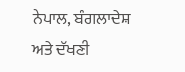ਨੇਪਾਲ, ਬੰਗਲਾਦੇਸ਼ ਅਤੇ ਦੱਖਣੀ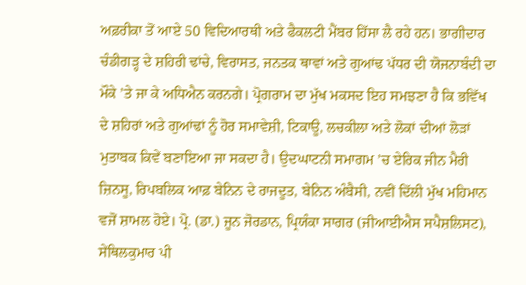ਅਫ਼ਰੀਕਾ ਤੋਂ ਆਏ 50 ਵਿਦਿਆਰਥੀ ਅਤੇ ਫੈਕਲਟੀ ਮੈਂਬਰ ਹਿੱਸਾ ਲੈ ਰਹੇ ਹਨ। ਭਾਗੀਦਾਰ ਚੰਡੀਗੜ੍ਹ ਦੇ ਸ਼ਹਿਰੀ ਢਾਂਚੇ, ਵਿਰਾਸਤ, ਜਨਤਕ ਥਾਵਾਂ ਅਤੇ ਗੁਆਂਢ ਪੱਧਰ ਦੀ ਯੋਜਨਾਬੰਦੀ ਦਾ ਮੌਕੇ ’ਤੇ ਜਾ ਕੇ ਅਧਿਐਨ ਕਰਨਗੇ। ਪ੍ਰੋਗਰਾਮ ਦਾ ਮੁੱਖ ਮਕਸਦ ਇਹ ਸਮਝਣਾ ਹੈ ਕਿ ਭਵਿੱਖ ਦੇ ਸ਼ਹਿਰਾਂ ਅਤੇ ਗੁਆਂਢਾਂ ਨੂੰ ਹੋਰ ਸਮਾਵੇਸ਼ੀ, ਟਿਕਾਊ, ਲਚਕੀਲਾ ਅਤੇ ਲੋਕਾਂ ਦੀਆਂ ਲੋੜਾਂ ਮੁਤਾਬਕ ਕਿਵੇਂ ਬਣਾਇਆ ਜਾ ਸਕਦਾ ਹੈ। ਉਦਘਾਟਨੀ ਸਮਾਗਮ ’ਚ ਏਰਿਕ ਜੀਨ ਮੈਰੀ ਜ਼ਿਨਸੂ, ਰਿਪਬਲਿਕ ਆਫ਼ ਬੇਨਿਨ ਦੇ ਰਾਜਦੂਤ, ਬੇਨਿਨ ਅੰਬੈਸੀ, ਨਵੀਂ ਦਿੱਲੀ ਮੁੱਖ ਮਹਿਮਾਨ ਵਜੋਂ ਸ਼ਾਮਲ ਹੋਏ। ਪ੍ਰੋ. (ਡਾ.) ਜੂਨ ਜੋਰਡਾਨ, ਪ੍ਰਿਯੰਕਾ ਸਾਗਰ (ਜੀਆਈਐਸ ਸਪੈਸ਼ਲਿਸਟ), ਸੇਂਥਿਲਕੁਮਾਰ ਪੀ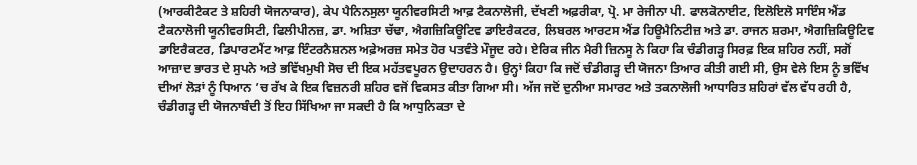(ਆਰਕੀਟੈਕਟ ਤੇ ਸ਼ਹਿਰੀ ਯੋਜਨਾਕਾਰ), ਕੇਪ ਪੈਨਿਨਸੁਲਾ ਯੂਨੀਵਰਸਿਟੀ ਆਫ਼ ਟੈਕਨਾਲੋਜੀ, ਦੱਖਣੀ ਅਫ਼ਰੀਕਾ, ਪ੍ਰੋ. ਮਾ ਰੇਜੀਨਾ ਪੀ. ਫਾਲਕੋਨਾਈਟ, ਇਲੋਇਲੋ ਸਾਇੰਸ ਐਂਡ ਟੈਕਨਾਲੋਜੀ ਯੂਨੀਵਰਸਿਟੀ, ਫਿਲੀਪੀਨਜ਼, ਡਾ. ਅਸ਼ਿਤਾ ਚੱਢਾ, ਐਗਜ਼ਿਕਿਊਟਿਵ ਡਾਇਰੈਕਟਰ, ਲਿਬਰਲ ਆਰਟਸ ਐਂਡ ਹਿਊਮੈਨਿਟੀਜ਼ ਅਤੇ ਡਾ. ਰਾਜਨ ਸ਼ਰਮਾ, ਐਗਜ਼ਿਕਿਊਟਿਵ ਡਾਇਰੈਕਟਰ, ਡਿਪਾਰਟਮੈਂਟ ਆਫ਼ ਇੰਟਰਨੈਸ਼ਨਲ ਅਫ਼ੇਅਰਜ਼ ਸਮੇਤ ਹੋਰ ਪਤਵੰਤੇ ਮੌਜੂਦ ਰਹੇ। ਏਰਿਕ ਜੀਨ ਮੈਰੀ ਜ਼ਿਨਸੂ ਨੇ ਕਿਹਾ ਕਿ ਚੰਡੀਗੜ੍ਹ ਸਿਰਫ਼ ਇਕ ਸ਼ਹਿਰ ਨਹੀਂ, ਸਗੋਂ ਆਜ਼ਾਦ ਭਾਰਤ ਦੇ ਸੁਪਨੇ ਅਤੇ ਭਵਿੱਖਮੁਖੀ ਸੋਚ ਦੀ ਇਕ ਮਹੱਤਵਪੂਰਨ ਉਦਾਹਰਨ ਹੈ। ਉਨ੍ਹਾਂ ਕਿਹਾ ਕਿ ਜਦੋਂ ਚੰਡੀਗੜ੍ਹ ਦੀ ਯੋਜਨਾ ਤਿਆਰ ਕੀਤੀ ਗਈ ਸੀ, ਉਸ ਵੇਲੇ ਇਸ ਨੂੰ ਭਵਿੱਖ ਦੀਆਂ ਲੋੜਾਂ ਨੂੰ ਧਿਆਨ ’ਚ ਰੱਖ ਕੇ ਇਕ ਵਿਜ਼ਨਰੀ ਸ਼ਹਿਰ ਵਜੋਂ ਵਿਕਸਤ ਕੀਤਾ ਗਿਆ ਸੀ। ਅੱਜ ਜਦੋਂ ਦੁਨੀਆ ਸਮਾਰਟ ਅਤੇ ਤਕਨਾਲੋਜੀ ਆਧਾਰਿਤ ਸ਼ਹਿਰਾਂ ਵੱਲ ਵੱਧ ਰਹੀ ਹੈ, ਚੰਡੀਗੜ੍ਹ ਦੀ ਯੋਜਨਾਬੰਦੀ ਤੋਂ ਇਹ ਸਿੱਖਿਆ ਜਾ ਸਕਦੀ ਹੈ ਕਿ ਆਧੁਨਿਕਤਾ ਦੇ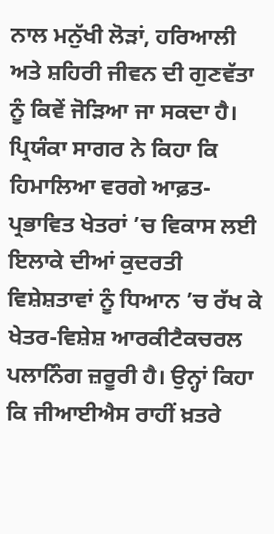ਨਾਲ ਮਨੁੱਖੀ ਲੋੜਾਂ, ਹਰਿਆਲੀ ਅਤੇ ਸ਼ਹਿਰੀ ਜੀਵਨ ਦੀ ਗੁਣਵੱਤਾ ਨੂੰ ਕਿਵੇਂ ਜੋੜਿਆ ਜਾ ਸਕਦਾ ਹੈ। ਪ੍ਰਿਯੰਕਾ ਸਾਗਰ ਨੇ ਕਿਹਾ ਕਿ ਹਿਮਾਲਿਆ ਵਰਗੇ ਆਫ਼ਤ-ਪ੍ਰਭਾਵਿਤ ਖੇਤਰਾਂ ’ਚ ਵਿਕਾਸ ਲਈ ਇਲਾਕੇ ਦੀਆਂ ਕੁਦਰਤੀ ਵਿਸ਼ੇਸ਼ਤਾਵਾਂ ਨੂੰ ਧਿਆਨ ’ਚ ਰੱਖ ਕੇ ਖੇਤਰ-ਵਿਸ਼ੇਸ਼ ਆਰਕੀਟੈਕਚਰਲ ਪਲਾਨਿੰਗ ਜ਼ਰੂਰੀ ਹੈ। ਉਨ੍ਹਾਂ ਕਿਹਾ ਕਿ ਜੀਆਈਐਸ ਰਾਹੀਂ ਖ਼ਤਰੇ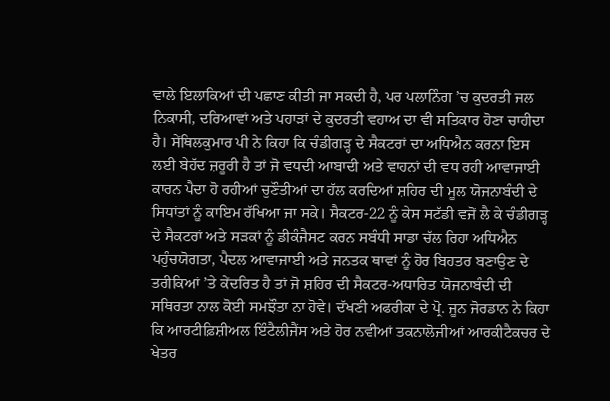ਵਾਲੇ ਇਲਾਕਿਆਂ ਦੀ ਪਛਾਣ ਕੀਤੀ ਜਾ ਸਕਦੀ ਹੈ, ਪਰ ਪਲਾਨਿੰਗ ’ਚ ਕੁਦਰਤੀ ਜਲ ਨਿਕਾਸੀ, ਦਰਿਆਵਾਂ ਅਤੇ ਪਹਾੜਾਂ ਦੇ ਕੁਦਰਤੀ ਵਹਾਅ ਦਾ ਵੀ ਸਤਿਕਾਰ ਹੋਣਾ ਚਾਹੀਦਾ ਹੈ। ਸੇਂਥਿਲਕੁਮਾਰ ਪੀ ਨੇ ਕਿਹਾ ਕਿ ਚੰਡੀਗੜ੍ਹ ਦੇ ਸੈਕਟਰਾਂ ਦਾ ਅਧਿਐਨ ਕਰਨਾ ਇਸ ਲਈ ਬੇਹੱਦ ਜ਼ਰੂਰੀ ਹੈ ਤਾਂ ਜੋ ਵਧਦੀ ਆਬਾਦੀ ਅਤੇ ਵਾਹਨਾਂ ਦੀ ਵਧ ਰਹੀ ਆਵਾਜਾਈ ਕਾਰਨ ਪੈਦਾ ਹੋ ਰਹੀਆਂ ਚੁਣੌਤੀਆਂ ਦਾ ਹੱਲ ਕਰਦਿਆਂ ਸ਼ਹਿਰ ਦੀ ਮੂਲ ਯੋਜਨਾਬੰਦੀ ਦੇ ਸਿਧਾਂਤਾਂ ਨੂੰ ਕਾਇਮ ਰੱਖਿਆ ਜਾ ਸਕੇ। ਸੈਕਟਰ-22 ਨੂੰ ਕੇਸ ਸਟੱਡੀ ਵਜੋਂ ਲੈ ਕੇ ਚੰਡੀਗੜ੍ਹ ਦੇ ਸੈਕਟਰਾਂ ਅਤੇ ਸੜਕਾਂ ਨੂੰ ਡੀਕੰਜੈਸਟ ਕਰਨ ਸਬੰਧੀ ਸਾਡਾ ਚੱਲ ਰਿਹਾ ਅਧਿਐਨ ਪਹੁੰਚਯੋਗਤਾ, ਪੈਦਲ ਆਵਾਜਾਈ ਅਤੇ ਜਨਤਕ ਥਾਵਾਂ ਨੂੰ ਹੋਰ ਬਿਹਤਰ ਬਣਾਉਣ ਦੇ ਤਰੀਕਿਆਂ ’ਤੇ ਕੇਂਦਰਿਤ ਹੈ ਤਾਂ ਜੋ ਸ਼ਹਿਰ ਦੀ ਸੈਕਟਰ-ਅਧਾਰਿਤ ਯੋਜਨਾਬੰਦੀ ਦੀ ਸਥਿਰਤਾ ਨਾਲ ਕੋਈ ਸਮਝੌਤਾ ਨਾ ਹੋਵੇ। ਦੱਖਣੀ ਅਫਰੀਕਾ ਦੇ ਪ੍ਰੋ. ਜੂਨ ਜੋਰਡਾਨ ਨੇ ਕਿਹਾ ਕਿ ਆਰਟੀਫ਼ਿਸ਼ੀਅਲ ਇੰਟੈਲੀਜੈਂਸ ਅਤੇ ਹੋਰ ਨਵੀਆਂ ਤਕਨਾਲੋਜੀਆਂ ਆਰਕੀਟੈਕਚਰ ਦੇ ਖੇਤਰ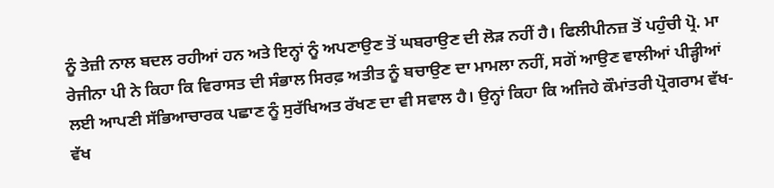ਨੂੰ ਤੇਜ਼ੀ ਨਾਲ ਬਦਲ ਰਹੀਆਂ ਹਨ ਅਤੇ ਇਨ੍ਹਾਂ ਨੂੰ ਅਪਣਾਉਣ ਤੋਂ ਘਬਰਾਉਣ ਦੀ ਲੋੜ ਨਹੀਂ ਹੈ। ਫਿਲੀਪੀਨਜ਼ ਤੋਂ ਪਹੁੰਚੀ ਪ੍ਰੋ. ਮਾ ਰੇਜੀਨਾ ਪੀ ਨੇ ਕਿਹਾ ਕਿ ਵਿਰਾਸਤ ਦੀ ਸੰਭਾਲ ਸਿਰਫ਼ ਅਤੀਤ ਨੂੰ ਬਚਾਉਣ ਦਾ ਮਾਮਲਾ ਨਹੀਂ, ਸਗੋਂ ਆਉਣ ਵਾਲੀਆਂ ਪੀੜ੍ਹੀਆਂ ਲਈ ਆਪਣੀ ਸੱਭਿਆਚਾਰਕ ਪਛਾਣ ਨੂੰ ਸੁਰੱਖਿਅਤ ਰੱਖਣ ਦਾ ਵੀ ਸਵਾਲ ਹੈ। ਉਨ੍ਹਾਂ ਕਿਹਾ ਕਿ ਅਜਿਹੇ ਕੌਮਾਂਤਰੀ ਪ੍ਰੋਗਰਾਮ ਵੱਖ-ਵੱਖ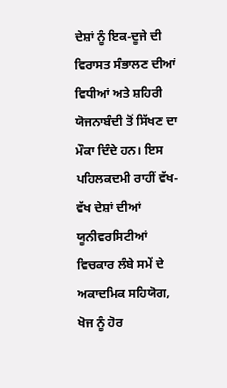ਦੇਸ਼ਾਂ ਨੂੰ ਇਕ-ਦੂਜੇ ਦੀ ਵਿਰਾਸਤ ਸੰਭਾਲਣ ਦੀਆਂ ਵਿਧੀਆਂ ਅਤੇ ਸ਼ਹਿਰੀ ਯੋਜਨਾਬੰਦੀ ਤੋਂ ਸਿੱਖਣ ਦਾ ਮੌਕਾ ਦਿੰਦੇ ਹਨ। ਇਸ ਪਹਿਲਕਦਮੀ ਰਾਹੀਂ ਵੱਖ-ਵੱਖ ਦੇਸ਼ਾਂ ਦੀਆਂ ਯੂਨੀਵਰਸਿਟੀਆਂ ਵਿਚਕਾਰ ਲੰਬੇ ਸਮੇਂ ਦੇ ਅਕਾਦਮਿਕ ਸਹਿਯੋਗ, ਖੋਜ ਨੂੰ ਹੋਰ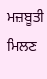ਮਜ਼ਬੂਤੀ ਮਿਲਣ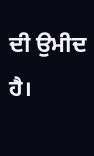ਦੀ ਉਮੀਦ ਹੈ।